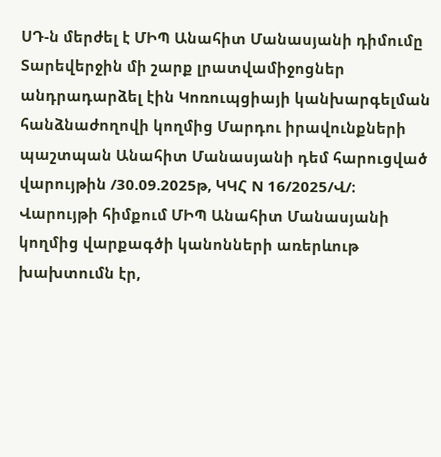ՍԴ-ն մերժել է ՄԻՊ Անահիտ Մանասյանի դիմումը
Տարեվերջին մի շարք լրատվամիջոցներ անդրադարձել էին Կոռուպցիայի կանխարգելման հանձնաժողովի կողմից Մարդու իրավունքների պաշտպան Անահիտ Մանասյանի դեմ հարուցված վարույթին /30.09.2025թ, ԿԿՀ N 16/2025/Վ/։
Վարույթի հիմքում ՄԻՊ Անահիտ Մանասյանի կողմից վարքագծի կանոնների առերևութ խախտումն էր,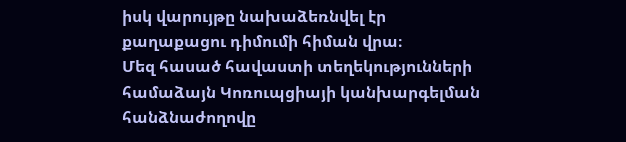իսկ վարույթը նախաձեռնվել էր քաղաքացու դիմումի հիման վրա։
Մեզ հասած հավաստի տեղեկությունների համաձայն Կոռուպցիայի կանխարգելման հանձնաժողովը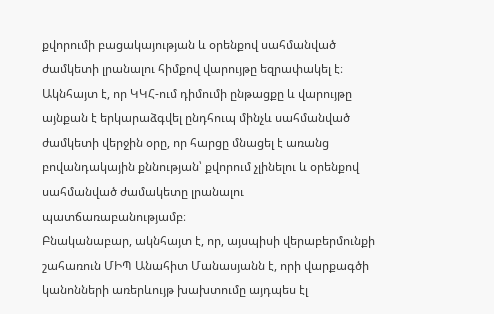քվորումի բացակայության և օրենքով սահմանված ժամկետի լրանալու հիմքով վարույթը եզրափակել է։
Ակնհայտ է, որ ԿԿՀ-ում դիմումի ընթացքը և վարույթը այնքան է երկարաձգվել ընդհուպ մինչև սահմանված ժամկետի վերջին օրը, որ հարցը մնացել է առանց բովանդակային քննության՝ քվորում չլինելու և օրենքով սահմանված ժամակետը լրանալու պատճառաբանությամբ։
Բնականաբար, ակնհայտ է, որ, այսպիսի վերաբերմունքի շահառուն ՄԻՊ Անահիտ Մանասյանն է, որի վարքագծի կանոնների առերևույթ խախտումը այդպես էլ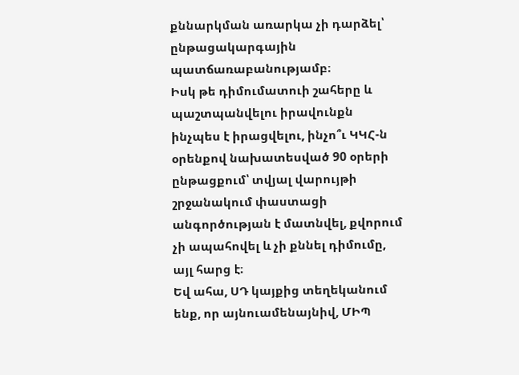քննարկման առարկա չի դարձել՝ ընթացակարգային պատճառաբանությամբ։
Իսկ թե դիմումատուի շահերը և պաշտպանվելու իրավունքն ինչպես է իրացվելու, ինչո՞ւ ԿԿՀ-ն օրենքով նախատեսված 90 օրերի ընթացքում՝ տվյալ վարույթի շրջանակում փաստացի անգործության է մատնվել, քվորում չի ապահովել և չի քննել դիմումը, այլ հարց է։
Եվ ահա, ՍԴ կայքից տեղեկանում ենք, որ այնուամենայնիվ, ՄԻՊ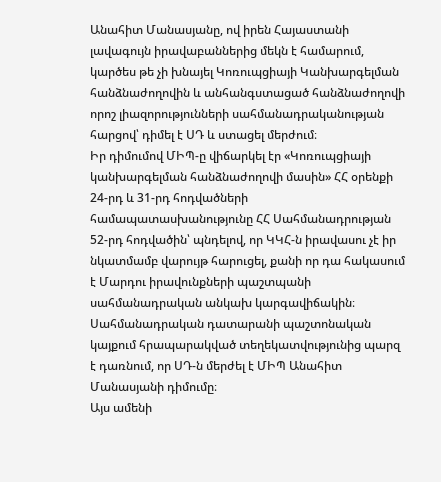Անահիտ Մանասյանը, ով իրեն Հայաստանի լավագույն իրավաբաններից մեկն է համարում, կարծես թե չի խնայել Կոռուպցիայի Կանխարգելման հանձնաժողովին և անհանգստացած հանձնաժողովի որոշ լիազորությունների սահմանադրականության հարցով՝ դիմել է ՍԴ և ստացել մերժում։
Իր դիմումով ՄԻՊ-ը վիճարկել էր «Կոռուպցիայի կանխարգելման հանձնաժողովի մասին» ՀՀ օրենքի 24-րդ և 31-րդ հոդվածների համապատասխանությունը ՀՀ Սահմանադրության 52-րդ հոդվածին՝ պնդելով, որ ԿԿՀ-ն իրավասու չէ իր նկատմամբ վարույթ հարուցել, քանի որ դա հակասում է Մարդու իրավունքների պաշտպանի սահմանադրական անկախ կարգավիճակին։
Սահմանադրական դատարանի պաշտոնական կայքում հրապարակված տեղեկատվությունից պարզ է դառնում, որ ՍԴ-ն մերժել է ՄԻՊ Անահիտ Մանասյանի դիմումը։
Այս ամենի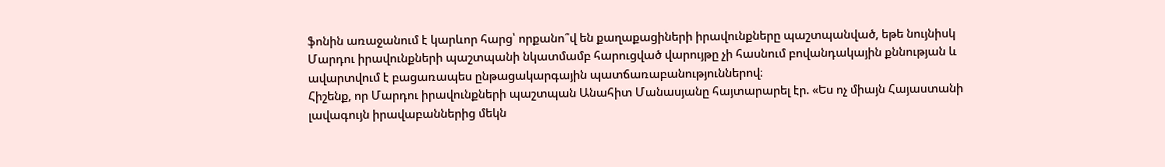ֆոնին առաջանում է կարևոր հարց՝ որքանո՞վ են քաղաքացիների իրավունքները պաշտպանված, եթե նույնիսկ Մարդու իրավունքների պաշտպանի նկատմամբ հարուցված վարույթը չի հասնում բովանդակային քննության և ավարտվում է բացառապես ընթացակարգային պատճառաբանություններով։
Հիշենք, որ Մարդու իրավունքների պաշտպան Անահիտ Մանասյանը հայտարարել էր. «Ես ոչ միայն Հայաստանի լավագույն իրավաբաններից մեկն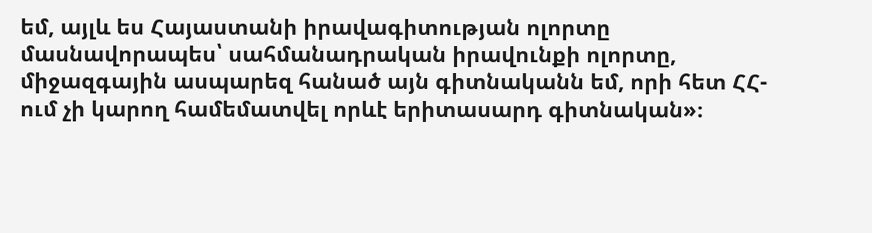եմ, այլև ես Հայաստանի իրավագիտության ոլորտը մասնավորապես՝ սահմանադրական իրավունքի ոլորտը, միջազգային ասպարեզ հանած այն գիտնականն եմ, որի հետ ՀՀ-ում չի կարող համեմատվել որևէ երիտասարդ գիտնական»։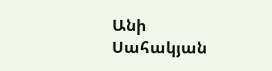Անի Սահակյան